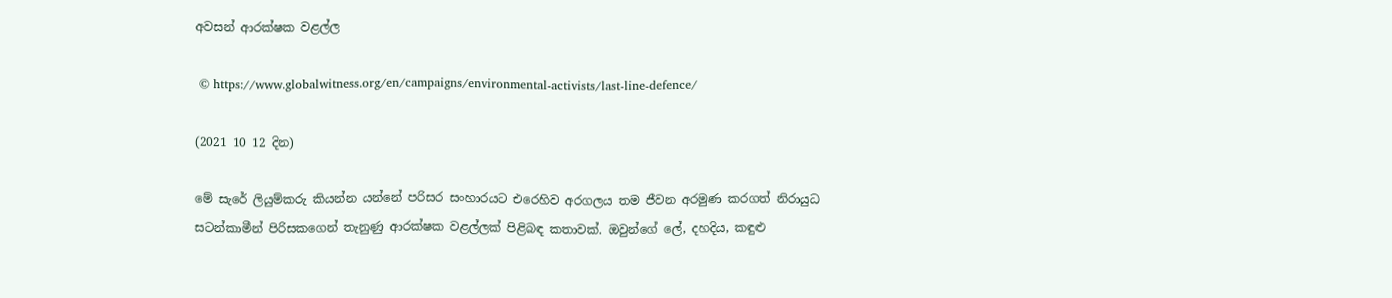අවසන් ආරක්ෂක වළල්ල

 © https://www.globalwitness.org/en/campaigns/environmental-activists/last-line-defence/

(2021 10 12 දින)

මේ සැරේ ලියුම්කරු කියන්න යන්නේ පරිසර සංහාරයට එරෙහිව අරගලය තම ජීවන අරමුණ කරගත් නිරායුධ සටන්කාමීන් පිරිසකගෙන් තැනුණු ආරක්ෂක වළල්ලක් පිළිබඳ කතාවක්. ඔවුන්ගේ ලේ, දහදිය, කඳුළු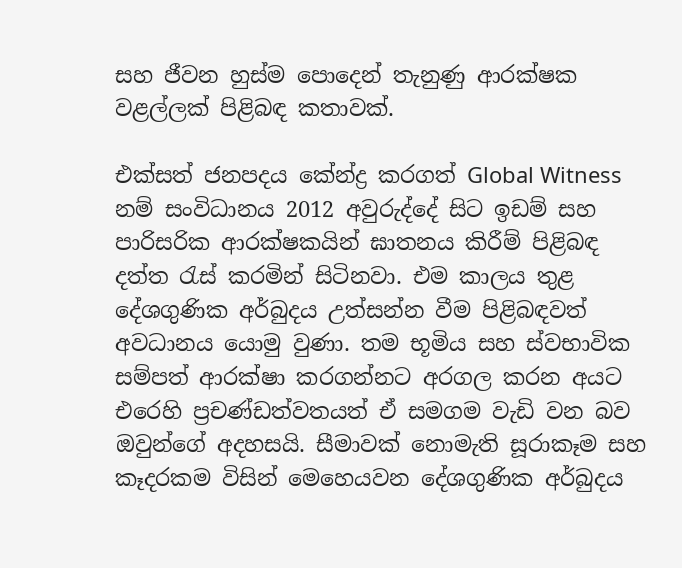සහ ජීවන හුස්ම පොදෙන් තැනුණු ආරක්ෂක වළල්ලක් පිළිබඳ කතාවක්.

එක්සත් ජනපදය කේන්ද්‍ර කරගත් Global Witness නම් සංවිධානය 2012 අවුරුද්දේ සිට ඉඩම් සහ පාරිසරික ආරක්ෂකයින් ඝාතනය කිරීම් පිළිබඳ දත්ත රැස් කරමින් සිටිනවා. එම කාලය තුළ දේශගුණික අර්බුදය උත්සන්න වීම පිළිබඳවත් අවධානය යොමු වුණා. තම භූමිය සහ ස්වභාවික සම්පත් ආරක්ෂා කරගන්නට අරගල කරන අයට එරෙහි ප්‍රචණ්ඩත්වතයත් ඒ සමගම වැඩි වන බව ඔවුන්ගේ අදහසයි. සීමාවක් නොමැති සූරාකෑම සහ කෑදරකම විසින් මෙහෙයවන දේශගුණික අර්බුදය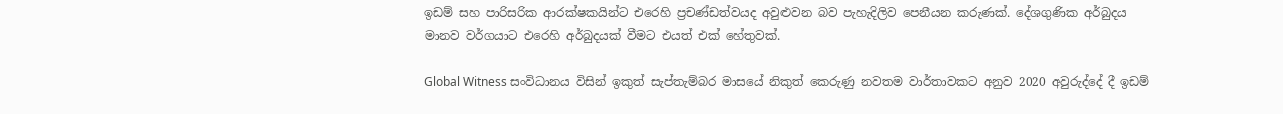ඉඩම් සහ පාරිසරික ආරක්ෂකයින්ට එරෙහි ප්‍රචණ්ඩත්වයද අවුළුවන බව පැහැදිලිව පෙනීයන කරුණක්. දේශගුණික අර්බුදය මානව වර්ගයාට එරෙහි අර්බුදයක් වීමට එයත් එක් හේතුවක්.

Global Witness සංවිධානය විසින් ඉකුත් සැප්තැම්බර මාසයේ නිකුත් කෙරුණු නවතම වාර්තාවකට අනුව 2020 අවුරුද්දේ දී ඉඩම්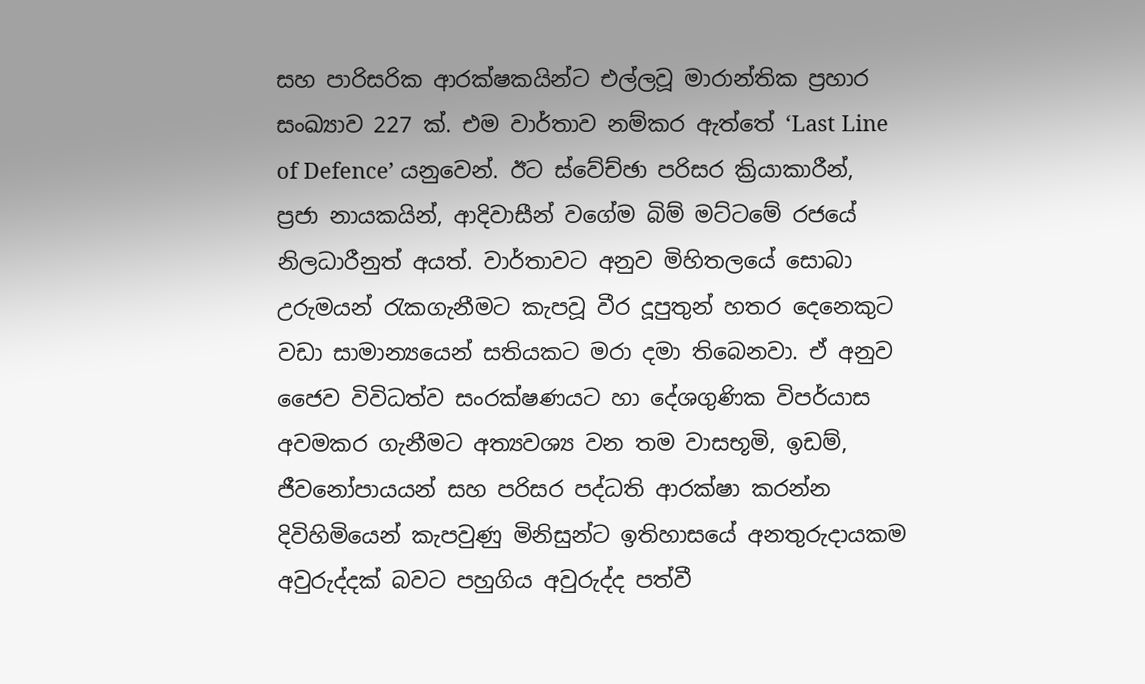සහ පාරිසරික ආරක්ෂකයින්ට එල්ලවූ මාරාන්තික ප්‍රහාර සංඛ්‍යාව 227 ක්. එම වාර්තාව නම්කර ඇත්තේ ‘Last Line of Defence’ යනුවෙන්. ඊට ස්වේච්ඡා පරිසර ක්‍රියාකාරීන්, ප්‍රජා නායකයින්, ආදිවාසීන් වගේම බිම් මට්ටමේ රජයේ නිලධාරීනුත් අයත්. වාර්තාවට අනුව මිහිතලයේ සොබා උරුමයන් රැකගැනීමට කැපවූ වීර දූපුතුන් හතර දෙනෙකුට වඩා සාමාන්‍යයෙන් සතියකට මරා දමා තිබෙනවා. ඒ අනුව ජෛව විවිධත්ව සංරක්ෂණයට හා දේශගුණික විපර්යාස අවමකර ගැනීමට අත්‍යවශ්‍ය වන තම වාසභූමි, ඉඩම්, ජීවනෝපායයන් සහ පරිසර පද්ධති ආරක්ෂා කරන්න දිවිහිමියෙන් කැපවුණු මිනිසුන්ට ඉතිහාසයේ අනතුරුදායකම අවුරුද්දක් බවට පහුගිය අවුරුද්ද පත්වී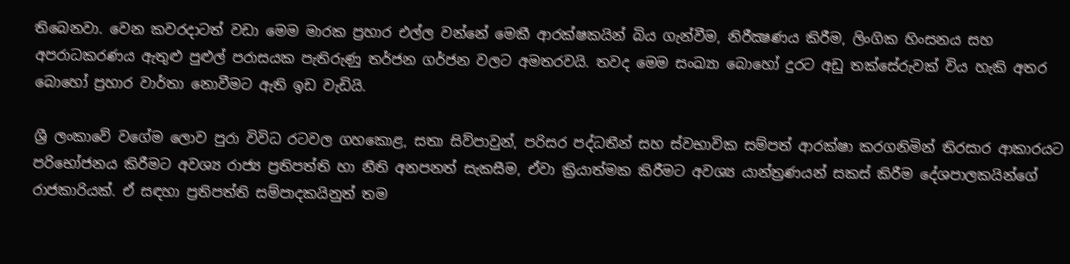තිබෙනවා. වෙන කවරදාටත් වඩා මෙම මාරක ප්‍රහාර එල්ල වන්නේ මෙකී ආරක්ෂකයින් බිය ගැන්වීම, නිරීක්‍ෂණය කිරීම, ලිංගික හිංසනය සහ අපරාධකරණය ඇතුළු පුළුල් පරාසයක පැතිරුණු තර්ජන ගර්ජන වලට අමතරවයි. තවද මෙම සංඛ්‍යා බොහෝ දුරට අඩු තක්සේරුවක් විය හැකි අතර බොහෝ ප්‍රහාර වාර්තා නොවීමට ඇති ඉඩ වැඩියි.

ශ්‍රී ලංකාවේ වගේම ලොව පුරා විවිධ රටවල ගහකොළ, සතා සිව්පාවුන්, පරිසර පද්ධතීන් සහ ස්වභාවික සම්පත් ආරක්ෂා කරගනිමින් තිරසාර ආකාරයට පරිභෝජනය කිරීමට අවශ්‍ය රාජ්‍ය ප්‍රතිපත්ති හා නීති අනපනත් සැකසීම, ඒවා ක්‍රියාත්මක කිරීමට අවශ්‍ය යාන්ත්‍රණයන් සකස් කිරීම දේශපාලකයින්ගේ රාජකාරියක්. ඒ සඳහා ප්‍රතිපත්ති සම්පාදකයිනුත් තම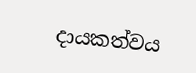දායකත්වය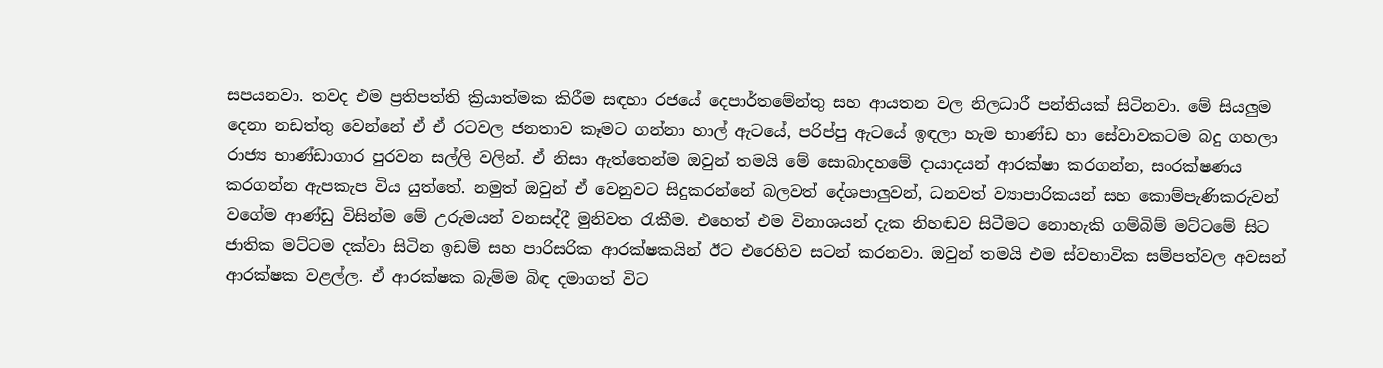සපයනවා. තවද එම ප්‍රතිපත්ති ක්‍රියාත්මක කිරීම සඳහා රජයේ දෙපාර්තමේන්තු සහ ආයතන වල නිලධාරී පන්තියක් සිටිනවා. මේ සියලුම දෙනා නඩත්තු වෙන්නේ ඒ ඒ රටවල ජනතාව කෑමට ගන්නා හාල් ඇටයේ, පරිප්පු ඇටයේ ඉඳලා හැම භාණ්ඩ හා සේවාවකටම බදු ගහලා රාජ්‍ය භාණ්ඩාගාර පුරවන සල්ලි වලින්. ඒ නිසා ඇත්තෙන්ම ඔවුන් තමයි මේ සොබාදහමේ දායාදයන් ආරක්ෂා කරගන්න, සංරක්ෂණය කරගන්න ඇපකැප විය යුත්තේ. නමුත් ඔවුන් ඒ වෙනුවට සිදුකරන්නේ බලවත් දේශපාලුවන්, ධනවත් ව්‍යාපාරිකයන් සහ කොම්පැණිකරුවන් වගේම ආණ්ඩු විසින්ම මේ උරුමයන් වනසද්දී මුනිවත රැකීම. එහෙත් එම විනාශයන් දැක නිහඬව සිටීමට නොහැකි ගම්බිම් මට්ටමේ සිට ජාතික මට්ටම දක්වා සිටින ඉඩම් සහ පාරිසරික ආරක්ෂකයින් ඊට එරෙහිව සටන් කරනවා. ඔවුන් තමයි එම ස්වභාවික සම්පත්වල අවසන් ආරක්ෂක වළල්ල. ඒ ආරක්ෂක බැම්ම බිඳ දමාගත් විට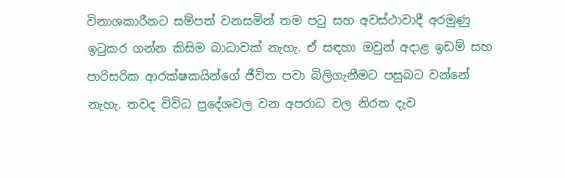විනාශකාරීනට සම්පත් වනසමින් තම පටු සහ අවස්ථාවාදී අරමුණු ඉටුකර ගන්න කිසිම බාධාවක් නැහැ. ඒ සඳහා ඔවුන් අදාළ ඉඩම් සහ පාරිසරික ආරක්ෂකයින්ගේ ජීවිත පවා බිලිගැනීමට පසුබට වන්නේ නැහැ. තවද විවිධ ප්‍රදේශවල වන අපරාධ වල නිරත දැව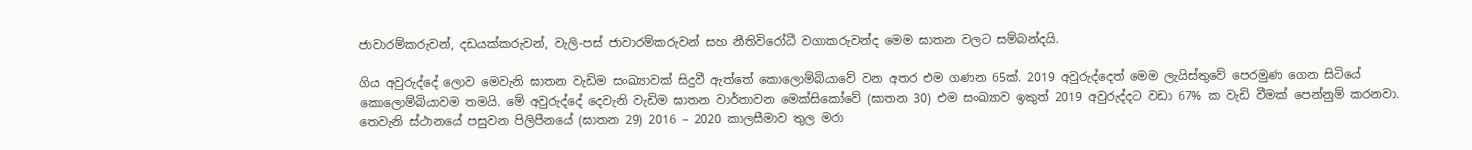ජාවාරම්කරුවන්, දඩයක්කරුවන්, වැලි-පස් ජාවාරම්කරුවන් සහ නීතිවිරෝධී වගාකරුවන්ද මෙම ඝාතන වලට සම්බන්දයි.

ගිය අවුරුද්දේ ලොව මෙවැනි ඝාතන වැඩිම සංඛ්‍යාවක් සිදුවී ඇත්තේ කොලොම්බියාවේ වන අතර එම ගණන 65ක්. 2019 අවුරුද්දෙත් මෙම ලැයිස්තුවේ පෙරමුණ ගෙන සිටියේ කොලොම්බියාවම තමයි. මේ අවුරුද්දේ දෙවැනි වැඩිම ඝාතන වාර්තාවන මෙක්සිකෝවේ (ඝාතන 30) එම සංඛ්‍යාව ඉකුත් 2019 අවුරුද්දට වඩා 67% ක වැඩි වීමක් පෙන්නුම් කරනවා. තෙවැනි ස්ථානයේ පසුවන පිලිපීනයේ (ඝාතන 29) 2016 – 2020 කාලසීමාව තුල මරා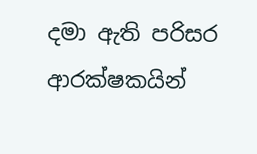දමා ඇති පරිසර ආරක්ෂකයින්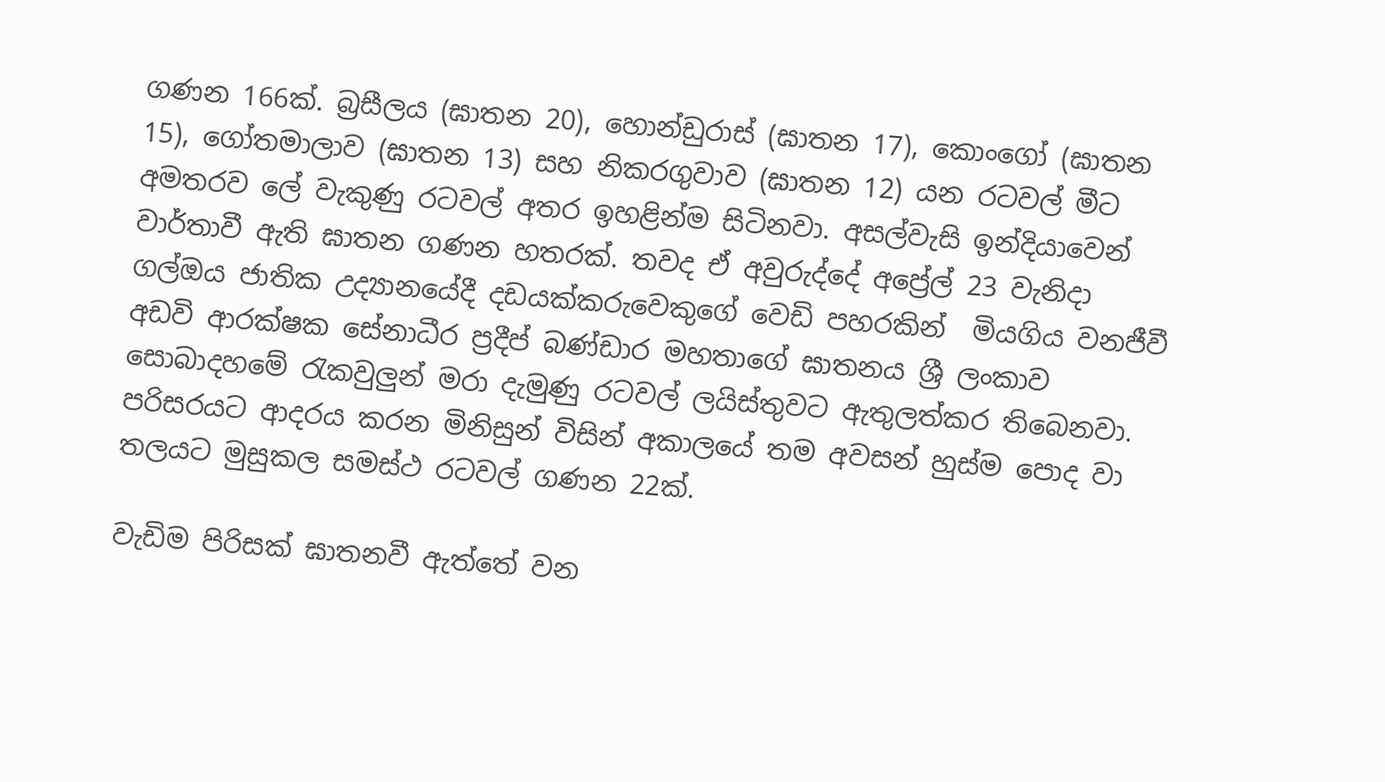ගණන 166ක්. බ්‍රසීලය (ඝාතන 20), හොන්ඩුරාස් (ඝාතන 17), කොංගෝ (ඝාතන 15), ගෝතමාලාව (ඝාතන 13) සහ නිකරගුවාව (ඝාතන 12) යන රටවල් මීට අමතරව ලේ වැකුණු රටවල් අතර ඉහළින්ම සිටිනවා. අසල්වැසි ඉන්දියාවෙන් වාර්තාවී ඇති ඝාතන ගණන හතරක්. තවද ඒ අවුරුද්දේ අප්‍රේල් 23 වැනිදා ගල්ඔය ජාතික උද්‍යානයේදී දඩයක්කරුවෙකුගේ වෙඩි පහරකින්  මියගිය වනජීවී අඩවි ආරක්ෂක සේනාධීර ප්‍රදීප් බණ්ඩාර මහතාගේ ඝාතනය ශ්‍රී ලංකාව සොබාදහමේ රැකවුලුන් මරා දැමුණු රටවල් ලයිස්තුවට ඇතුලත්කර තිබෙනවා. පරිසරයට ආදරය කරන මිනිසුන් විසින් අකාලයේ තම අවසන් හුස්ම පොද වා තලයට මුසුකල සමස්ථ රටවල් ගණන 22ක්.

වැඩිම පිරිසක් ඝාතනවී ඇත්තේ වන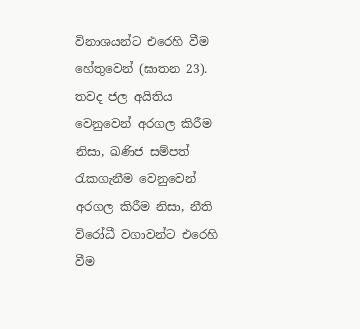විනාශයන්ට එරෙහි වීම හේතුවෙන් (ඝාතන 23). තවද ජල අයිතිය වෙනුවෙන් අරගල කිරීම නිසා, ඛණිජ සම්පත් රැකගැනීම වෙනුවෙන් අරගල කිරීම නිසා, නීති විරෝධී වගාවන්ට එරෙහි වීම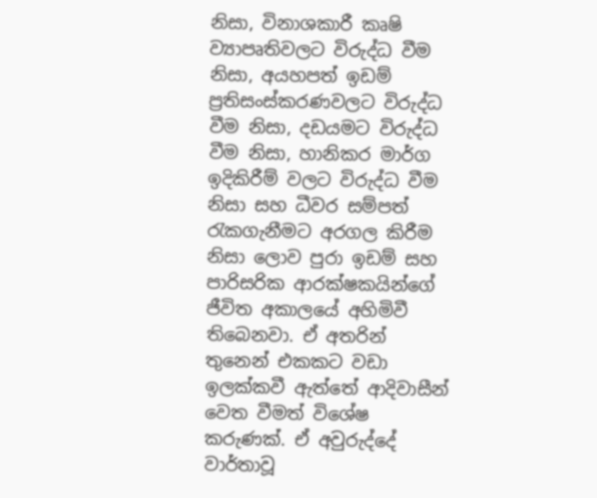නිසා, විනාශකාරී කෘෂි ව්‍යාපෘතිවලට විරුද්ධ වීම නිසා, අයහපත් ඉඩම් ප්‍රතිසංස්කරණවලට විරුද්ධ වීම නිසා, දඩයමට විරුද්ධ වීම නිසා, හානිකර මාර්ග ඉදිකිරීම් වලට විරුද්ධ වීම නිසා සහ ධීවර සම්පත් රැකගැනීමට අරගල කිරීම නිසා ලොව පුරා ඉඩම් සහ පාරිසරික ආරක්ෂකයින්ගේ ජීවිත අකාලයේ අහිමිවී තිබෙනවා. ඒ අතරින් තුනෙන් එකකට වඩා ඉලක්කවී ඇත්තේ ආදිවාසීන් වෙත වීමත් විශේෂ කරුණක්. ඒ අවුරුද්දේ වාර්තාවූ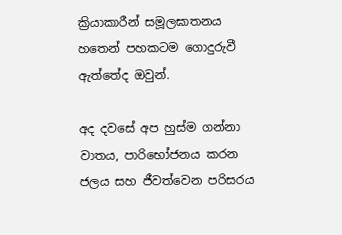ක්‍රියාකාරීන් සමූලඝාතනය හතෙන් පහකටම ගොදුරුවී ඇත්තේද ඔවුන්.

අද දවසේ අප හුස්ම ගන්නා වාතය, පාරිභෝජනය කරන ජලය සහ ජීවත්වෙන පරිසරය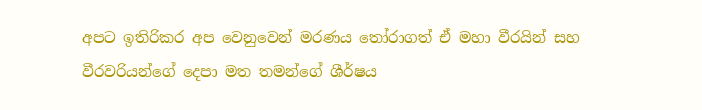අපට ඉතිරිකර අප වෙනුවෙන් මරණය තෝරාගත් ඒ මහා වීරයින් සහ වීරවරියන්ගේ දෙපා මත තමන්ගේ ශීර්ෂය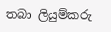තබා ලියුම්කරු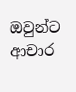ඔවුන්ට ආචාර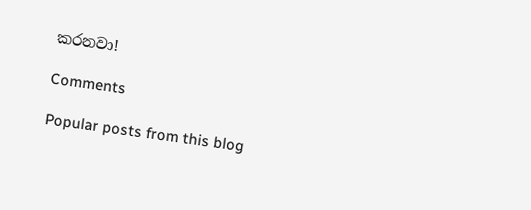කරනවා!

Comments

Popular posts from this blog